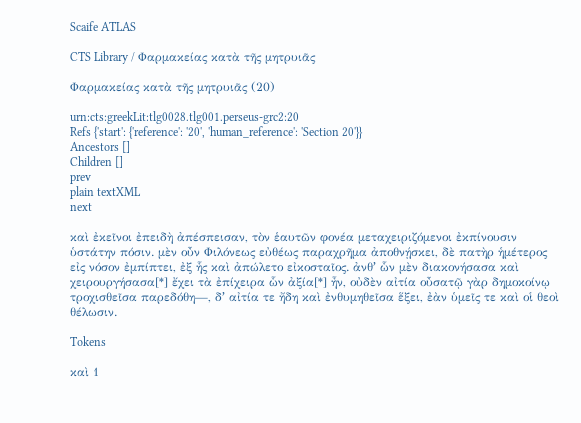Scaife ATLAS

CTS Library / Φαρμακείας κατὰ τῆς μητρυιᾶς

Φαρμακείας κατὰ τῆς μητρυιᾶς (20)

urn:cts:greekLit:tlg0028.tlg001.perseus-grc2:20
Refs {'start': {'reference': '20', 'human_reference': 'Section 20'}}
Ancestors []
Children []
prev
plain textXML
next

καὶ ἐκεῖνοι ἐπειδὴ ἀπέσπεισαν, τὸν ἑαυτῶν φονέα μεταχειριζόμενοι ἐκπίνουσιν ὑστάτην πόσιν. μὲν οὖν Φιλόνεως εὐθέως παραχρῆμα ἀποθνῄσκει, δὲ πατὴρ ἡμέτερος εἰς νόσον ἐμπίπτει, ἐξ ἧς καὶ ἀπώλετο εἰκοσταῖος. ἀνθʼ ὧν μὲν διακονήσασα καὶ χειρουργήσασα[*] ἔχει τὰ ἐπίχειρα ὧν ἀξία[*] ἦν, οὐδὲν αἰτία οὖσατῷ γὰρ δημοκοίνῳ τροχισθεῖσα παρεδόθη—, δʼ αἰτία τε ἤδη καὶ ἐνθυμηθεῖσα ἕξει, ἐὰν ὑμεῖς τε καὶ οἱ θεοὶ θέλωσιν.

Tokens

καὶ 1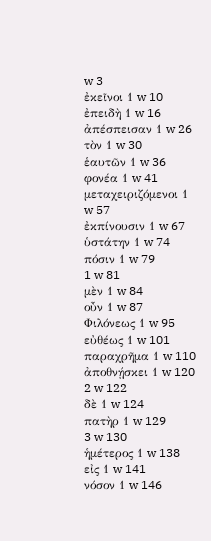w 3
ἐκεῖνοι 1 w 10
ἐπειδὴ 1 w 16
ἀπέσπεισαν 1 w 26
τὸν 1 w 30
ἑαυτῶν 1 w 36
φονέα 1 w 41
μεταχειριζόμενοι 1 w 57
ἐκπίνουσιν 1 w 67
ὑστάτην 1 w 74
πόσιν 1 w 79
1 w 81
μὲν 1 w 84
οὖν 1 w 87
Φιλόνεως 1 w 95
εὐθέως 1 w 101
παραχρῆμα 1 w 110
ἀποθνῄσκει 1 w 120
2 w 122
δὲ 1 w 124
πατὴρ 1 w 129
3 w 130
ἡμέτερος 1 w 138
εἰς 1 w 141
νόσον 1 w 146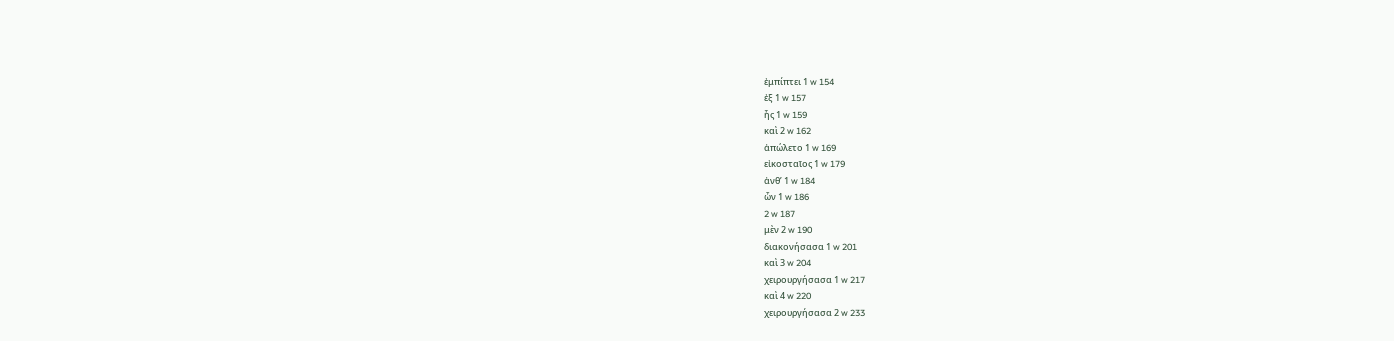ἐμπίπτει 1 w 154
ἐξ 1 w 157
ἧς 1 w 159
καὶ 2 w 162
ἀπώλετο 1 w 169
εἰκοσταῖος 1 w 179
ἀνθʼ 1 w 184
ὧν 1 w 186
2 w 187
μὲν 2 w 190
διακονήσασα 1 w 201
καὶ 3 w 204
χειρουργήσασα 1 w 217
καὶ 4 w 220
χειρουργήσασα 2 w 233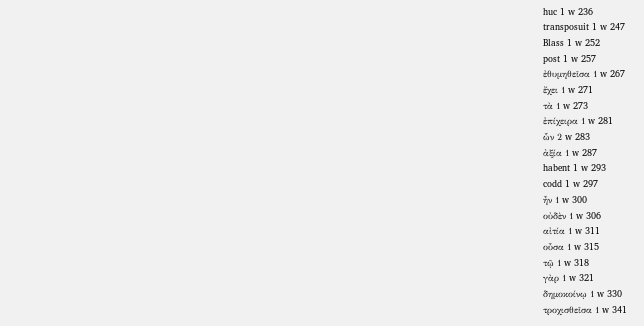huc 1 w 236
transposuit 1 w 247
Blass 1 w 252
post 1 w 257
ἐθυμηθεῖσα 1 w 267
ἔχει 1 w 271
τὰ 1 w 273
ἐπίχειρα 1 w 281
ὧν 2 w 283
ἀξία 1 w 287
habent 1 w 293
codd 1 w 297
ἦν 1 w 300
οὐδὲν 1 w 306
αἰτία 1 w 311
οὖσα 1 w 315
τῷ 1 w 318
γὰρ 1 w 321
δημοκοίνῳ 1 w 330
τροχισθεῖσα 1 w 341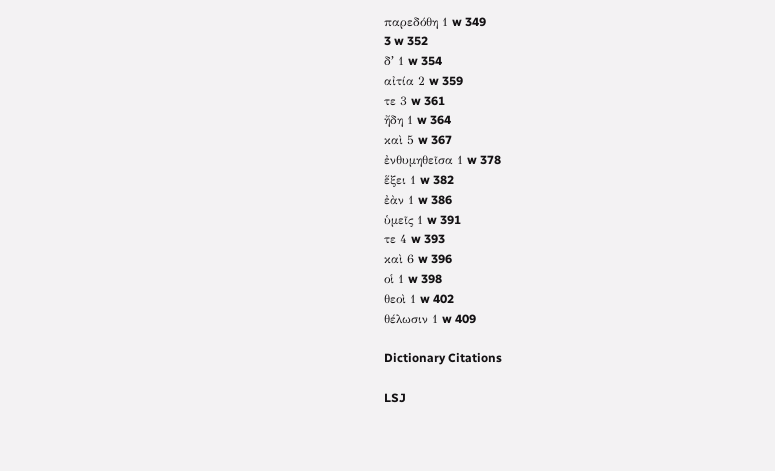παρεδόθη 1 w 349
3 w 352
δʼ 1 w 354
αἰτία 2 w 359
τε 3 w 361
ἤδη 1 w 364
καὶ 5 w 367
ἐνθυμηθεῖσα 1 w 378
ἕξει 1 w 382
ἐὰν 1 w 386
ὑμεῖς 1 w 391
τε 4 w 393
καὶ 6 w 396
οἱ 1 w 398
θεοὶ 1 w 402
θέλωσιν 1 w 409

Dictionary Citations

LSJ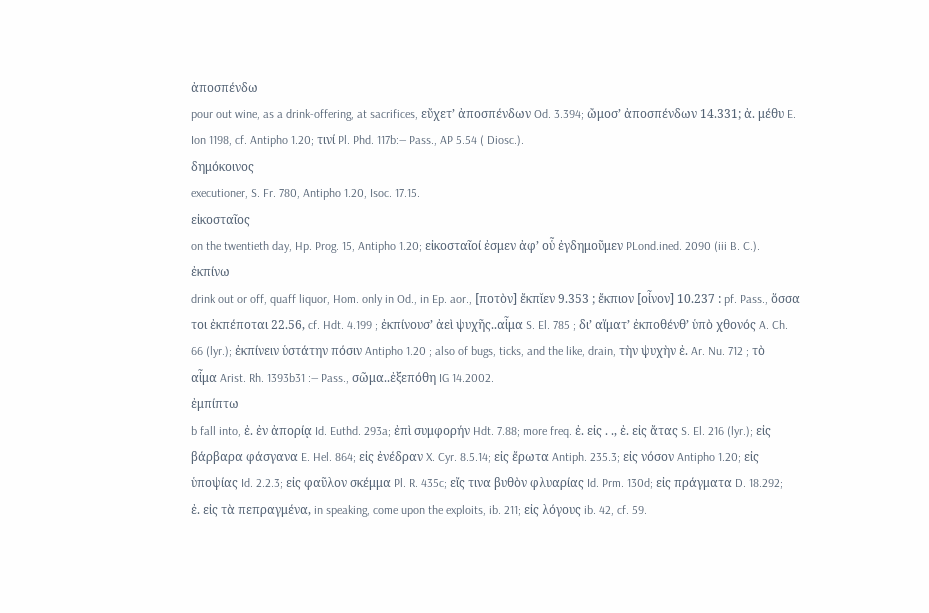ἀποσπένδω
pour out wine, as a drink-offering, at sacrifices, εὔχετʼ ἀποσπένδων Od. 3.394; ὤμοσʼ ἀποσπένδων 14.331; ἀ. μέθυ E. Ion 1198, cf. Antipho 1.20; τινί Pl. Phd. 117b:— Pass., AP 5.54 ( Diosc.).
δημόκοινος
executioner, S. Fr. 780, Antipho 1.20, Isoc. 17.15.
εἰκοσταῖος
on the twentieth day, Hp. Prog. 15, Antipho 1.20; εἰκοσταῖοί ἐσμεν ἀφʼ οὗ ἐγδημοῦμεν PLond.ined. 2090 (iii B. C.).
ἐκπίνω
drink out or off, quaff liquor, Hom. only in Od., in Ep. aor., [ποτὸν] ἔκπῐεν 9.353 ; ἔκπιον [οἶνον] 10.237 : pf. Pass., ὅσσα τοι ἐκπέποται 22.56, cf. Hdt. 4.199 ; ἐκπίνουσʼ ἀεὶ ψυχῆς..αἷμα S. El. 785 ; διʼ αἵματʼ ἐκποθένθʼ ὑπὸ χθονός A. Ch. 66 (lyr.); ἐκπίνειν ὑστάτην πόσιν Antipho 1.20 ; also of bugs, ticks, and the like, drain, τὴν ψυχὴν ἐ. Ar. Nu. 712 ; τὸ αἷμα Arist. Rh. 1393b31 :— Pass., σῶμα..ἐξεπόθη IG 14.2002.
ἐμπίπτω
b fall into, ἐ. ἐν ἀπορίᾳ Id. Euthd. 293a; ἐπὶ συμφορήν Hdt. 7.88; more freq. ἐ. εἰς . ., ἐ. εἰς ἄτας S. El. 216 (lyr.); εἰς βάρβαρα φάσγανα E. Hel. 864; εἰς ἐνέδραν X. Cyr. 8.5.14; εἰς ἔρωτα Antiph. 235.3; εἰς νόσον Antipho 1.20; εἰς ὑποψίας Id. 2.2.3; εἰς φαῦλον σκέμμα Pl. R. 435c; εἴς τινα βυθὸν φλυαρίας Id. Prm. 130d; εἰς πράγματα D. 18.292; ἐ. εἰς τὰ πεπραγμένα, in speaking, come upon the exploits, ib. 211; εἰς λόγους ib. 42, cf. 59.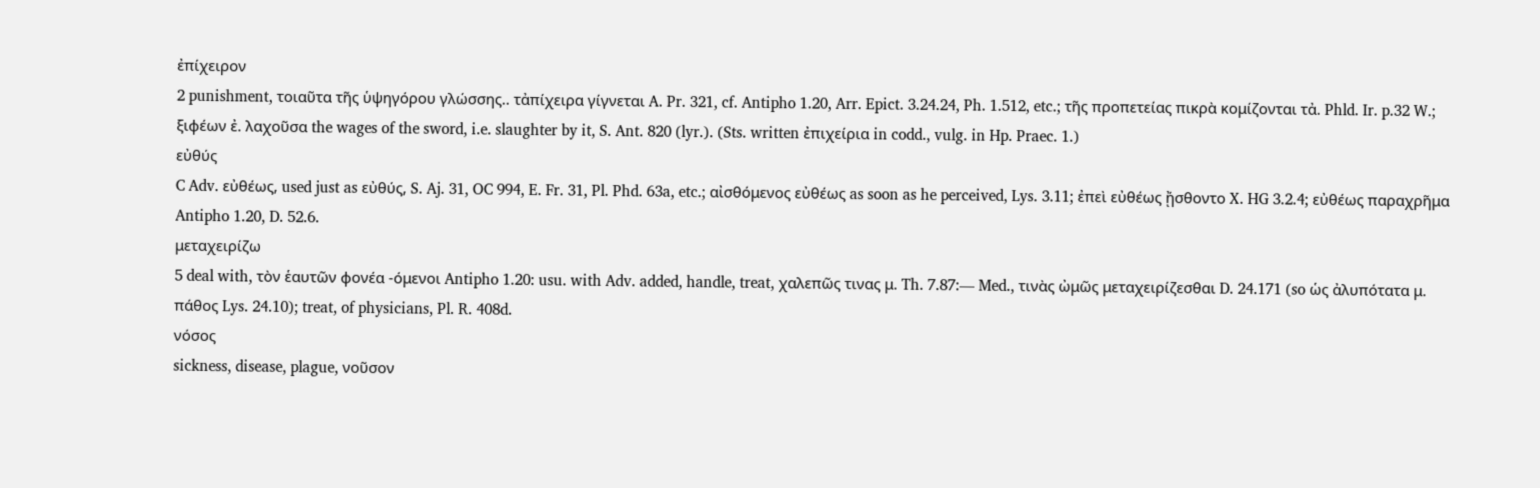ἐπίχειρον
2 punishment, τοιαῦτα τῆς ὑψηγόρου γλώσσης.. τἀπίχειρα γίγνεται A. Pr. 321, cf. Antipho 1.20, Arr. Epict. 3.24.24, Ph. 1.512, etc.; τῆς προπετείας πικρὰ κομίζονται τἀ. Phld. Ir. p.32 W.; ξιφέων ἐ. λαχοῦσα the wages of the sword, i.e. slaughter by it, S. Ant. 820 (lyr.). (Sts. written ἐπιχείρια in codd., vulg. in Hp. Praec. 1.)
εὐθύς
C Adv. εὐθέως, used just as εὐθύς, S. Aj. 31, OC 994, E. Fr. 31, Pl. Phd. 63a, etc.; αἰσθόμενος εὐθέως as soon as he perceived, Lys. 3.11; ἐπεὶ εὐθέως ᾔσθοντο X. HG 3.2.4; εὐθέως παραχρῆμα Antipho 1.20, D. 52.6.
μεταχειρίζω
5 deal with, τὸν ἑαυτῶν φονέα -όμενοι Antipho 1.20: usu. with Adv. added, handle, treat, χαλεπῶς τινας μ. Th. 7.87:— Med., τινὰς ὠμῶς μεταχειρίζεσθαι D. 24.171 (so ὡς ἀλυπότατα μ. πάθος Lys. 24.10); treat, of physicians, Pl. R. 408d.
νόσος
sickness, disease, plague, νοῦσον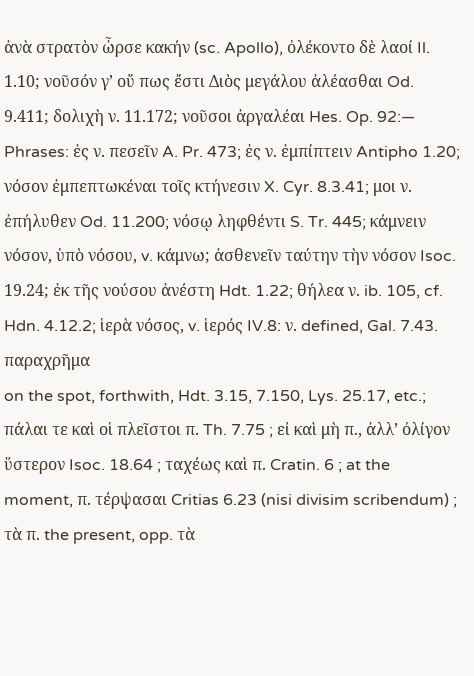ἀνὰ στρατὸν ὦρσε κακήν (sc. Apollo), ὀλέκοντο δὲ λαοί Il. 1.10; νοῦσόν γʼ οὔ πως ἔστι Διὸς μεγάλου ἀλέασθαι Od. 9.411; δολιχὴ ν. 11.172; νοῦσοι ἀργαλέαι Hes. Op. 92:— Phrases: ἐς ν. πεσεῖν A. Pr. 473; ἐς ν. ἐμπίπτειν Antipho 1.20; νόσον ἐμπεπτωκέναι τοῖς κτήνεσιν X. Cyr. 8.3.41; μοι ν. ἐπήλυθεν Od. 11.200; νόσῳ ληφθέντι S. Tr. 445; κάμνειν νόσον, ὑπὸ νόσου, v. κάμνω; ἀσθενεῖν ταύτην τὴν νόσον Isoc. 19.24; ἐκ τῆς νούσου ἀνέστη Hdt. 1.22; θήλεα ν. ib. 105, cf. Hdn. 4.12.2; ἱερὰ νόσος, v. ἱερός IV.8: ν. defined, Gal. 7.43.
παραχρῆμα
on the spot, forthwith, Hdt. 3.15, 7.150, Lys. 25.17, etc.; πάλαι τε καὶ οἱ πλεῖστοι π. Th. 7.75 ; εἰ καὶ μὴ π., ἀλλʼ ὀλίγον ὕστερον Isoc. 18.64 ; ταχέως καὶ π. Cratin. 6 ; at the moment, π. τέρψασαι Critias 6.23 (nisi divisim scribendum) ; τὰ π. the present, opp. τὰ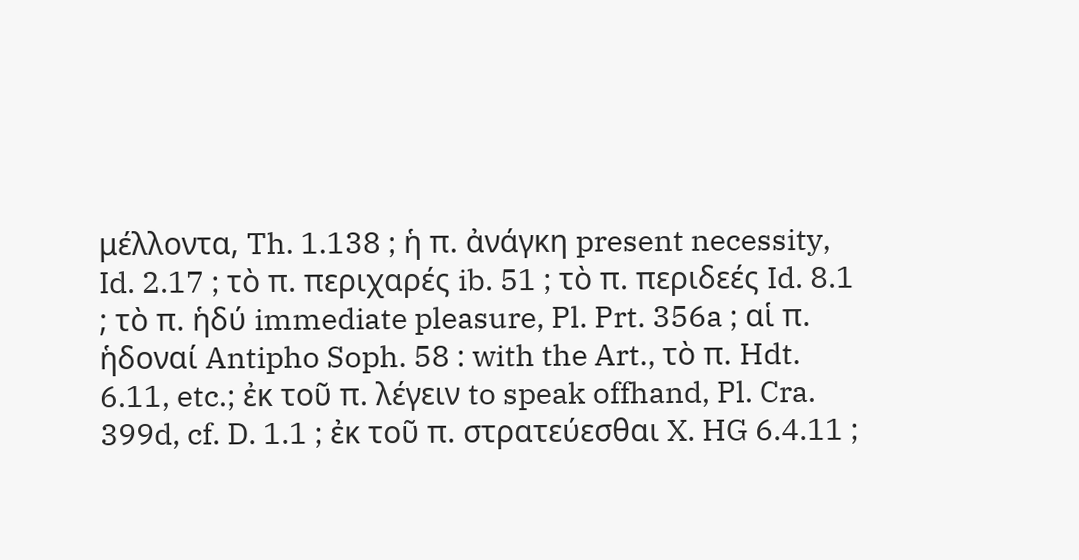μέλλοντα, Th. 1.138 ; ἡ π. ἀνάγκη present necessity, Id. 2.17 ; τὸ π. περιχαρές ib. 51 ; τὸ π. περιδεές Id. 8.1 ; τὸ π. ἡδύ immediate pleasure, Pl. Prt. 356a ; αἱ π. ἡδοναί Antipho Soph. 58 : with the Art., τὸ π. Hdt. 6.11, etc.; ἐκ τοῦ π. λέγειν to speak offhand, Pl. Cra. 399d, cf. D. 1.1 ; ἐκ τοῦ π. στρατεύεσθαι X. HG 6.4.11 ;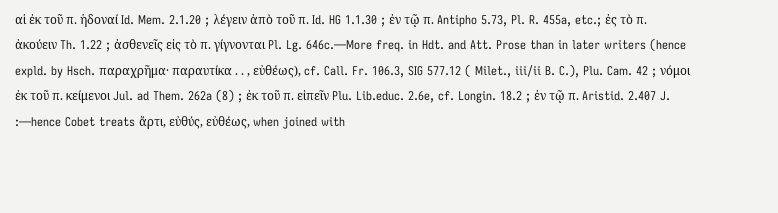αἱ ἐκ τοῦ π. ἡδοναί Id. Mem. 2.1.20 ; λέγειν ἀπὸ τοῦ π. Id. HG 1.1.30 ; ἐν τῷ π. Antipho 5.73, Pl. R. 455a, etc.; ἐς τὸ π. ἀκούειν Th. 1.22 ; ἀσθενεῖς εἰς τὸ π. γίγνονται Pl. Lg. 646c.—More freq. in Hdt. and Att. Prose than in later writers (hence expld. by Hsch. παραχρῆμα· παραυτίκα . . , εὐθέως), cf. Call. Fr. 106.3, SIG 577.12 ( Milet., iii/ii B. C.), Plu. Cam. 42 ; νόμοι ἐκ τοῦ π. κείμενοι Jul. ad Them. 262a (8) ; ἐκ τοῦ π. εἰπεῖν Plu. Lib.educ. 2.6e, cf. Longin. 18.2 ; ἐν τῷ π. Aristid. 2.407 J. :—hence Cobet treats ἄρτι, εὐθύς, εὐθέως, when joined with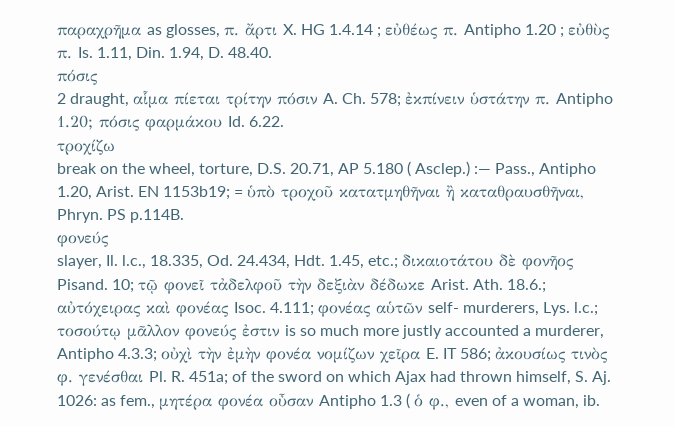παραχρῆμα as glosses, π. ἄρτι X. HG 1.4.14 ; εὐθέως π. Antipho 1.20 ; εὐθὺς π. Is. 1.11, Din. 1.94, D. 48.40.
πόσις
2 draught, αἷμα πίεται τρίτην πόσιν A. Ch. 578; ἐκπίνειν ὑστάτην π. Antipho 1.20; πόσις φαρμάκου Id. 6.22.
τροχίζω
break on the wheel, torture, D.S. 20.71, AP 5.180 ( Asclep.) :— Pass., Antipho 1.20, Arist. EN 1153b19; = ὑπὸ τροχοῦ κατατμηθῆναι ἢ καταθραυσθῆναι, Phryn. PS p.114B.
φονεύς
slayer, Il. l.c., 18.335, Od. 24.434, Hdt. 1.45, etc.; δικαιοτάτου δὲ φονῆος Pisand. 10; τῷ φονεῖ τἀδελφοῦ τὴν δεξιὰν δέδωκε Arist. Ath. 18.6.; αὐτόχειρας καὶ φονέας Isoc. 4.111; φονέας αὑτῶν self- murderers, Lys. l.c.; τοσούτῳ μᾶλλον φονεύς ἐστιν is so much more justly accounted a murderer, Antipho 4.3.3; οὐχὶ τὴν ἐμὴν φονέα νομίζων χεῖρα E. IT 586; ἀκουσίως τινὸς φ. γενέσθαι Pl. R. 451a; of the sword on which Ajax had thrown himself, S. Aj. 1026: as fem., μητέρα φονέα οὖσαν Antipho 1.3 ( ὁ φ., even of a woman, ib.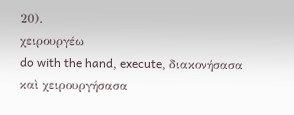20).
χειρουργέω
do with the hand, execute, διακονήσασα καὶ χειρουργήσασα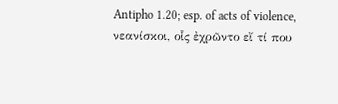Antipho 1.20; esp. of acts of violence, νεανίσκοι, οἷς ἐχρῶντο εἴ τί που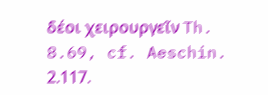δέοι χειρουργεῖν Th. 8.69, cf. Aeschin. 2.117.